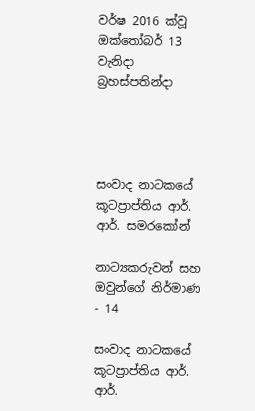වර්ෂ 2016 ක්වූ ඔක්තෝබර් 13 වැනිදා බ්‍රහස්පතින්දා




සංවාද නාටකයේ කූටප්‍රාප්තිය ආර්. ආර්. සමරකෝන්

නාට්‍යකරුවන් සහ ඔවුන්ගේ නිර්මාණ - 14

සංවාද නාටකයේ කූටප්‍රාප්තිය ආර්. ආර්.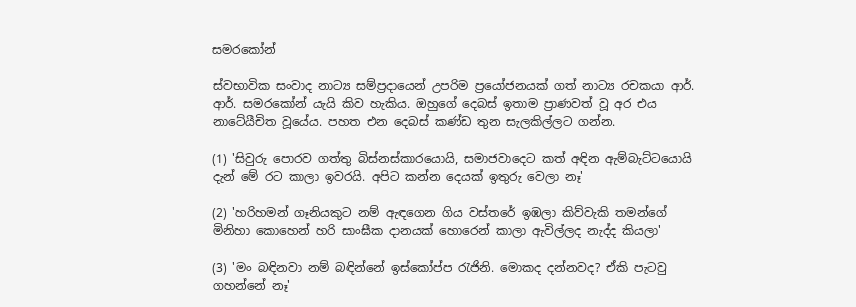සමරකෝන්

ස්වභාවික සංවාද නාට්‍ය සම්ප්‍රදායෙන් උපරිම ප්‍රයෝජනයක් ගත් නාට්‍ය රචකයා ආර්. ආර්. සමරකෝන් යැයි කිව හැකිය. ඔහුගේ දෙබස් ඉතාම ප්‍රාණවත් වූ අර එය නාටේ‍යීචිත වූයේය. පහත එන දෙබස් කණ්ඩ තුන සැලකිල්ලට ගන්න.

(1) 'සිවුරු පොරව ගත්තු බිස්නස්කාරයොයි, සමාජවාදෙට කත් අඳින ඇම්බැට්ටයොයි දැන් මේ රට කාලා ඉවරයි. අපිට කන්න දෙයක් ඉතුරු වෙලා නෑ'

(2) 'හරිහමන් ගෑනියකුට නම් ඇඳගෙන ගිය වස්තරේ ඉඹලා කිව්වැකි තමන්ගේ මිනිහා කොහෙන් හරි සාංඝීක දානයක් හොරෙන් කාලා ඇවිල්ලද නැද්ද කියලා'

(3) 'මං බඳිනවා නම් බඳින්නේ ඉස්කෝප්ප රැජිනි. මොකද දන්නවද? ඒකි පැටවු ගහන්නේ නෑ'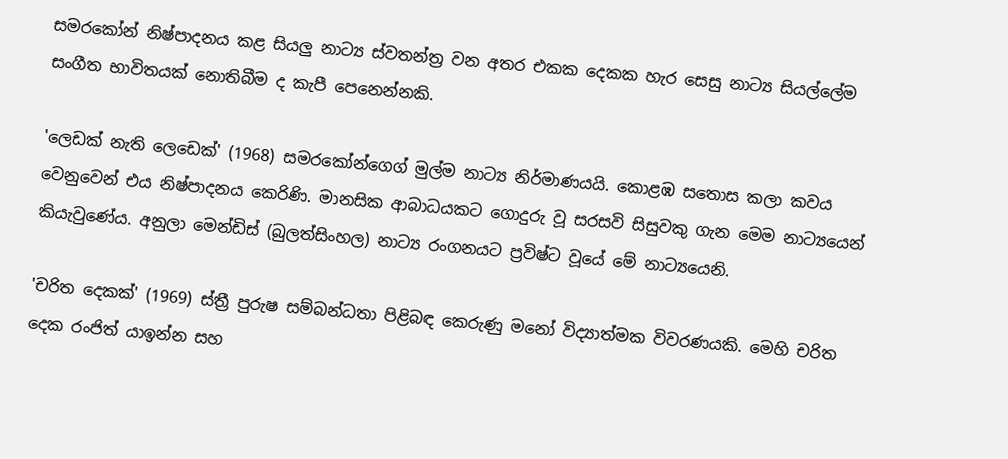සමරකෝන් නිෂ්පාදනය කළ සියලු නාට්‍ය ස්වතන්ත්‍ර වන අතර එකක දෙකක හැර සෙසු නාට්‍ය සියල්ලේම සංගීත භාවිතයක් නොතිබීම ද කැපී පෙනෙන්නකි.

'ලෙඩක් නැති ලෙඩෙක්' (1968) සමරකෝන්ගෙග් මුල්ම නාට්‍ය නිර්මාණයයි. කොළඹ සතොස කලා කවය වෙනුවෙන් එය නිෂ්පාදනය කෙරිණි. මානසික ආබාධයකට ගොදුරු වූ සරසවි සිසුවකු ගැන මෙම නාට්‍යයෙන් කියැවුණේය. අනුලා මෙන්ඩිස් (බුලත්සිංහල) නාට්‍ය රංගනයට ප්‍රවිෂ්ට වූයේ මේ නාට්‍යයෙනි.

'චරිත දෙකක්' (1969) ස්ත්‍රී පුරුෂ සම්බන්ධතා පිළිබඳ කෙරුණු මනෝ විද්‍යාත්මක විවරණයකි. මෙහි චරිත දෙක රංජිත් යාඉන්න සහ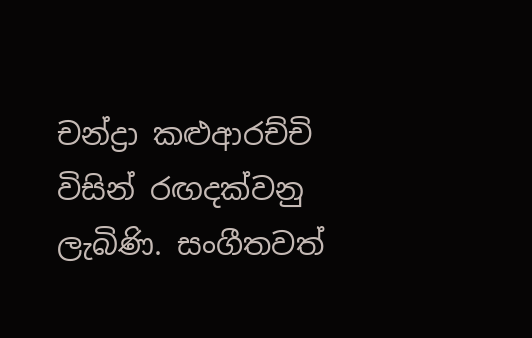චන්ද්‍රා කළුආරච්චි විසින් රඟදක්වනු ලැබිණි. සංගීතවත්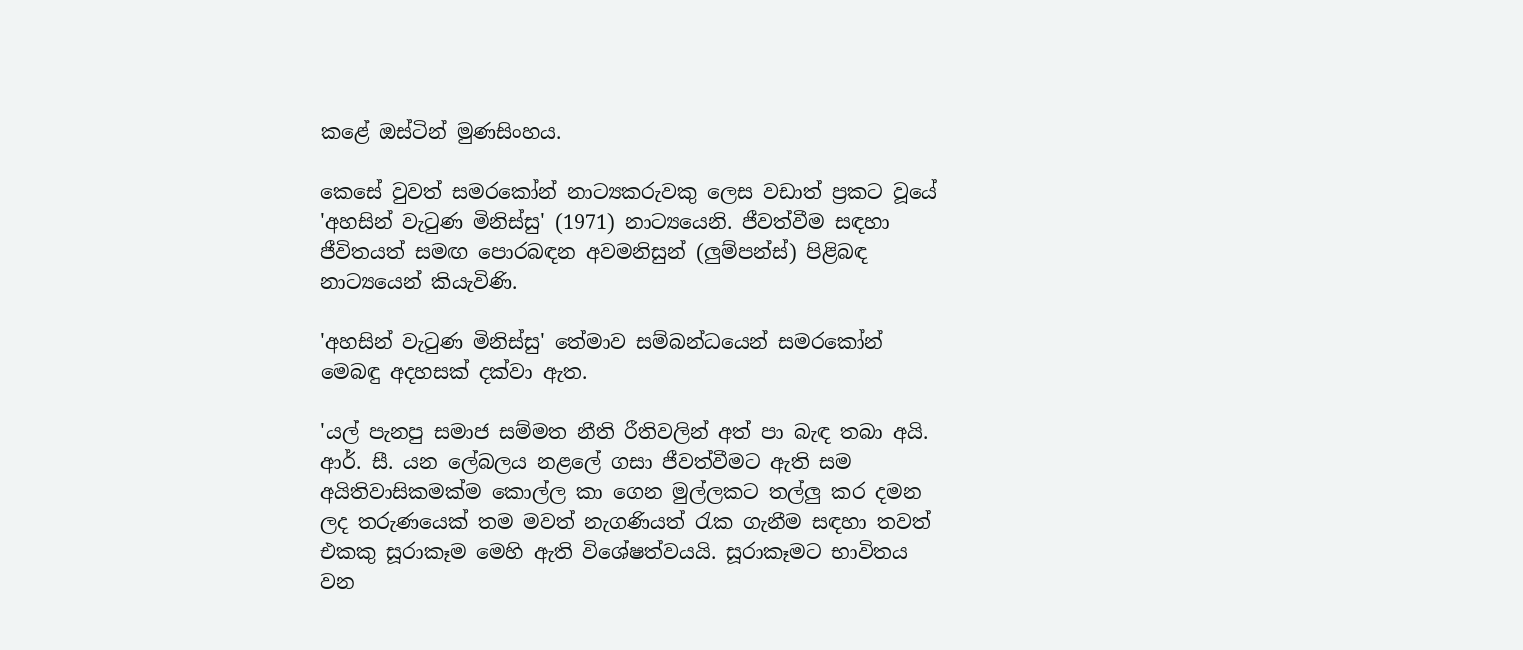කළේ ඔස්ටින් මුණසිංහය.

කෙසේ වුවත් සමරකෝන් නාට්‍යකරුවකු ලෙස වඩාත් ප්‍රකට වූයේ 'අහසින් වැටුණ මිනිස්සු' (1971) නාට්‍යයෙනි. ජීවත්වීම සඳහා ජීවිතයත් සමඟ පොරබඳන අවමනිසුන් (ලුම්පන්ස්) පිළිබඳ නාට්‍යයෙන් කියැවිණි.

'අහසින් වැටුණ මිනිස්සු' තේමාව සම්බන්ධයෙන් සමරකෝන් මෙබඳු අදහසක් දක්වා ඇත.

'යල් පැනපු සමාජ සම්මත නීති රීතිවලින් අත් පා බැඳ තබා අයි. ආර්. සී. යන ලේබලය නළලේ ගසා ජීවත්වීමට ඇති සම අයිතිවාසිකමක්ම කොල්ල කා ගෙන මුල්ලකට තල්ලු කර දමන ලද තරුණයෙක් තම මවත් නැගණියත් රැක ගැනීම සඳහා තවත් එකකු සූරාකෑම මෙහි ඇති විශේෂත්වයයි. සූරාකෑමට භාවිතය වන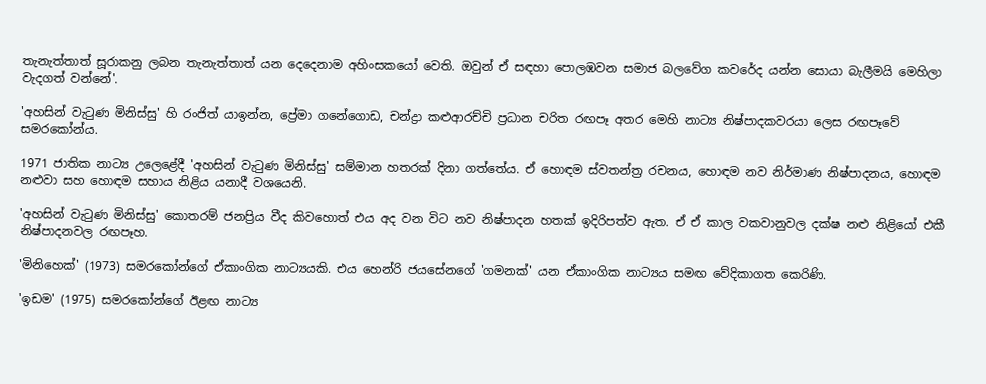තැනැත්තාත් සූරාකනු ලබන තැනැත්තාත් යන දෙදෙනාම අහිංසකයෝ වෙති. ඔවුන් ඒ සඳහා පොලඹවන සමාජ බලවේග කවරේද යන්න සොයා බැලීමයි මෙහිලා වැදගත් වන්නේ'.

'අහසින් වැටුණ මිනිස්සු' හි රංජිත් යාඉන්න, ප්‍රේමා ගනේගොඩ, චන්ද්‍රා කළුආරච්චි ප්‍රධාන චරිත රඟපෑ අතර මෙහි නාට්‍ය නිෂ්පාදකවරයා ලෙස රඟපෑවේ සමරකෝන්ය.

1971 ජාතික නාට්‍ය උලෙළේදී 'අහසින් වැටුණ මිනිස්සු' සම්මාන හතරක් දිනා ගත්තේය. ඒ හොඳම ස්වතන්ත්‍ර රචනය, හොඳම නව නිර්මාණ නිෂ්පාදනය, හොඳම නළුවා සහ හොඳම සහාය නිළිය යනාදී වශයෙනි.

'අහසින් වැටුණ මිනිස්සු' කොතරම් ජනප්‍රිය වීද කිවහොත් එය අද වන විට නව නිෂ්පාදන හතක් ඉදිරිපත්ව ඇත. ඒ ඒ කාල වකවානුවල දක්ෂ නළු නිළියෝ එකී නිෂ්පාදනවල රඟපෑහ.

'මිනිහෙක්' (1973) සමරකෝන්ගේ ඒකාංගික නාට්‍යයකි. එය හෙන්රි ජයසේනගේ 'ගමනක්' යන ඒකාංගික නාට්‍යය සමඟ වේදිකාගත කෙරිණි.

'ඉඩම' (1975) සමරකෝන්ගේ ඊළඟ නාට්‍ය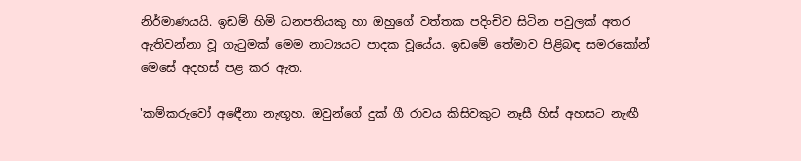නිර්මාණයයි. ඉඩම් හිමි ධනපතියකු හා ඔහුගේ වත්තක පදිංචිව සිටින පවුලක් අතර ඇතිවන්නා වූ ගැටුමක් මෙම නාට්‍යයට පාදක වූයේය. ඉඩමේ තේමාව පිළිබඳ සමරකෝන් මෙසේ අදහස් පළ කර ඇත.

'කම්කරුවෝ අඳෙීනා නැඟූහ. ඔවුන්ගේ දුක් ගී රාවය කිසිවකුට නෑසී හිස් අහසට නැඟී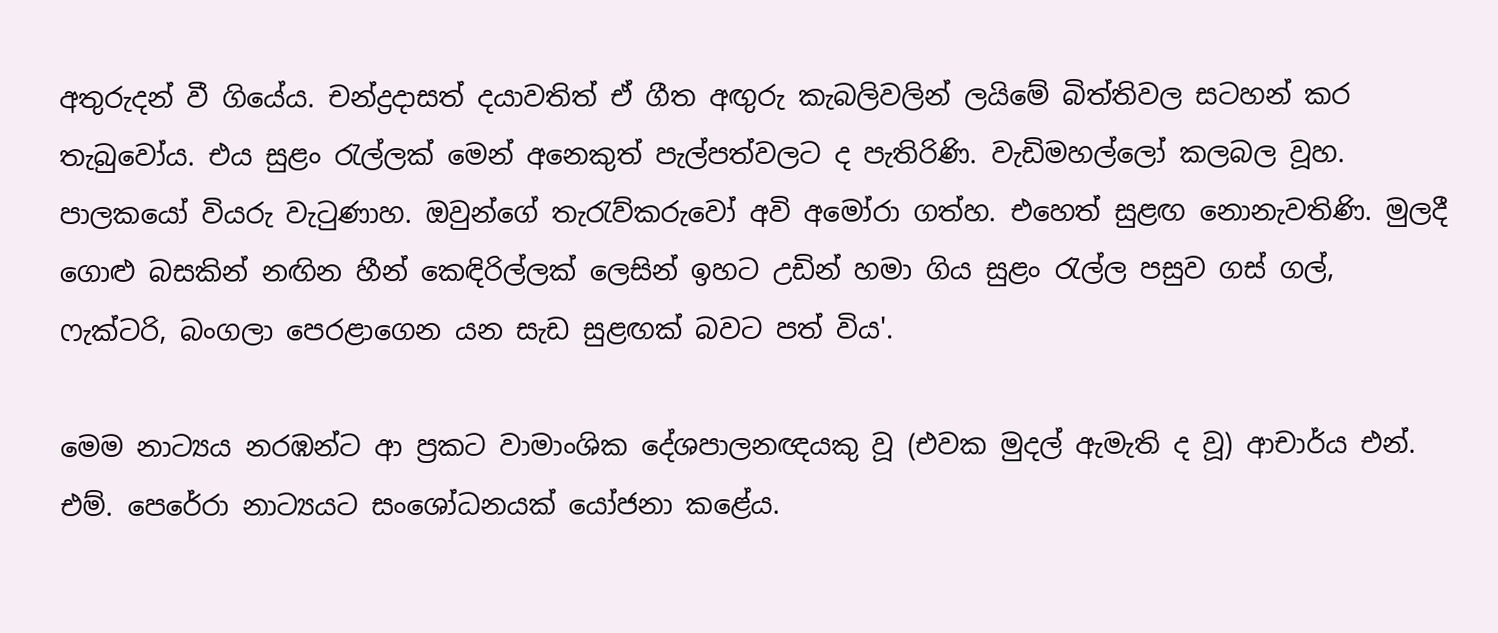අතුරුදන් වී ගියේය. චන්ද්‍රදාසත් දයාවතිත් ඒ ගීත අඟුරු කැබලිවලින් ලයිමේ බිත්තිවල සටහන් කර තැබුවෝය. එය සුළං රැල්ලක් මෙන් අනෙකුත් පැල්පත්වලට ද පැතිරිණි. වැඩිමහල්ලෝ කලබල වූහ. පාලකයෝ වියරු වැටුණාහ. ඔවුන්ගේ තැරැව්කරුවෝ අවි අමෝරා ගත්හ. එහෙත් සුළඟ නොනැවතිණි. මුලදී ගොළු බසකින් නඟින හීන් කෙඳිරිල්ලක් ලෙසින් ඉහට උඩින් හමා ගිය සුළං රැල්ල පසුව ගස් ගල්, ෆැක්ටරි, බංගලා පෙරළාගෙන යන සැඩ සුළඟක් බවට පත් විය'.

මෙම නාට්‍යය නරඹන්ට ආ ප්‍රකට වාමාංශික දේශපාලනඥයකු වූ (එවක මුදල් ඇමැති ද වූ) ආචාර්ය එන්. එම්. පෙරේරා නාට්‍යයට සංශෝධනයක් යෝජනා කළේය.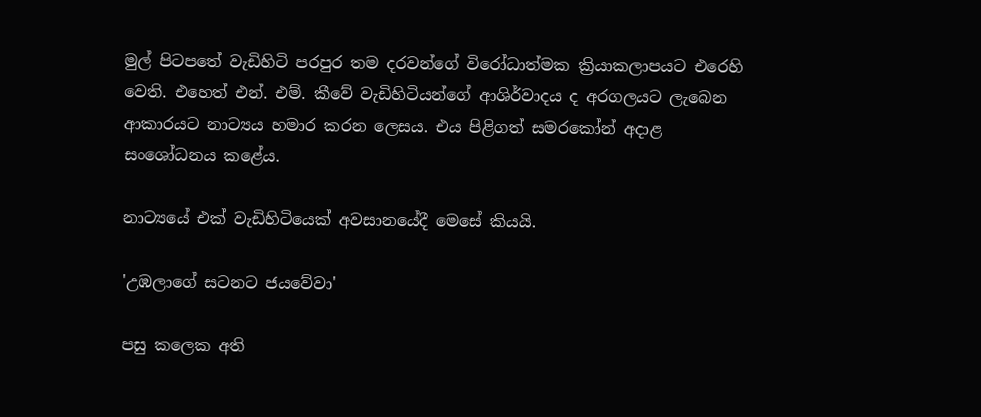මුල් පිටපතේ වැඩිහිටි පරපුර තම දරවන්ගේ විරෝධාත්මක ක්‍රියාකලාපයට එරෙහි වෙති. එහෙත් එන්. එම්. කීවේ වැඩිහිටියන්ගේ ආශිර්වාදය ද අරගලයට ලැබෙන ආකාරයට නාට්‍යය හමාර කරන ලෙසය. එය පිළිගත් සමරකෝන් අදාළ සංශෝධනය කළේය.

නාට්‍යයේ එක් වැඩිහිටියෙක් අවසානයේදී මෙසේ කියයි.

'උඹලාගේ සටනට ජයවේවා'

පසු කලෙක අති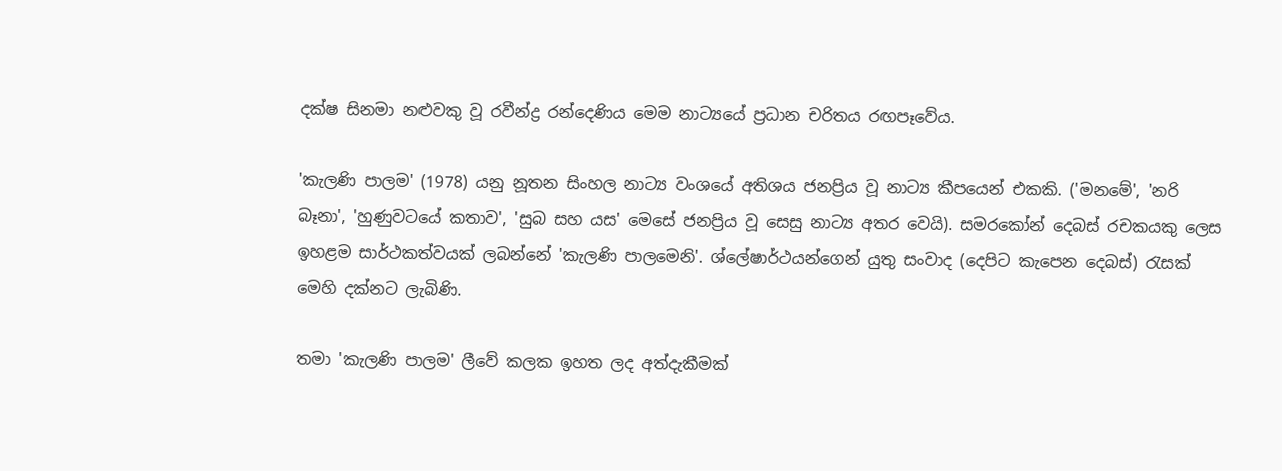දක්ෂ සිනමා නළුවකු වූ රවීන්ද්‍ර රන්දෙණිය මෙම නාට්‍යයේ ප්‍රධාන චරිතය රඟපෑවේය.

'කැලණි පාලම' (1978) යනු නූතන සිංහල නාට්‍ය වංශයේ අතිශය ජනප්‍රිය වූ නාට්‍ය කීපයෙන් එකකි. ('මනමේ', 'නරි බෑනා', 'හුණුවටයේ කතාව', 'සුබ සහ යස' මෙසේ ජනප්‍රිය වූ සෙසු නාට්‍ය අතර වෙයි). සමරකෝන් දෙබස් රචකයකු ලෙස ඉහළම සාර්ථකත්වයක් ලබන්නේ 'කැලණි පාලමෙනි'. ශ්ලේෂාර්ථයන්ගෙන් යුතු සංවාද (දෙපිට කැපෙන දෙබස්) රැසක් මෙහි දක්නට ලැබිණි.

තමා 'කැලණි පාලම' ලීවේ කලක ඉහත ලද අත්දැකීමක්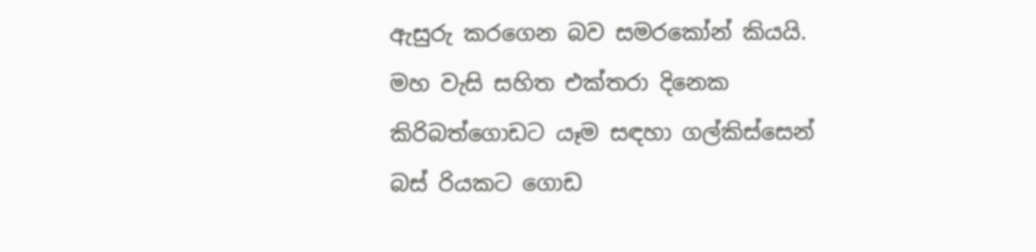ඇසුරු කරගෙන බව සමරකෝන් කියයි. මහ වැසි සහිත එක්තරා දිනෙක කිරිබත්ගොඩට යෑම සඳහා ගල්කිස්සෙන් බස් රියකට ගොඩ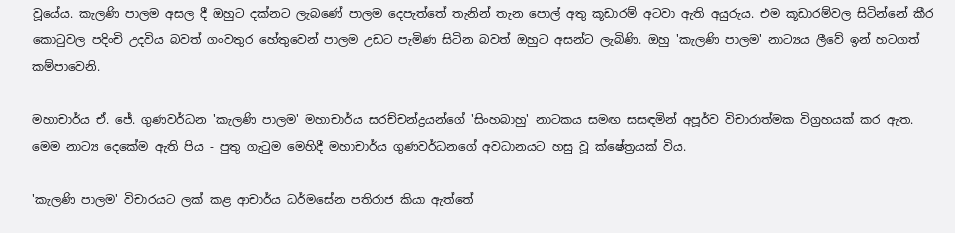වූයේය. කැලණි පාලම අසල දී ඔහුට දක්නට ලැබණේ පාලම දෙපැත්තේ තැනින් තැන පොල් අතු කූඩාරම් අටවා ඇති අයුරුය. එම කූඩාරම්වල සිටින්නේ කීර කොටුවල පදිංචි උදවිය බවත් ගංවතුර හේතුවෙන් පාලම උඩට පැමිණ සිටින බවත් ඔහුට අසන්ට ලැබිණි. ඔහු 'කැලණි පාලම' නාට්‍යය ලීවේ ඉන් හටගත් කම්පාවෙනි.

මහාචාර්ය ඒ. ජේ. ගුණවර්ධන 'කැලණි පාලම' මහාචාර්ය සරච්චන්ද්‍රයන්ගේ 'සිංහබාහු' නාටකය සමඟ සසඳමින් අපූර්ව විචාරාත්මක විග්‍රහයක් කර ඇත. මෙම නාට්‍ය දෙකේම ඇති පිය - පුතු ගැටුම මෙහිදී මහාචාර්ය ගුණවර්ධනගේ අවධානයට හසු වූ ක්ෂේත්‍රයක් විය.

'කැලණි පාලම' විචාරයට ලක් කළ ආචාර්ය ධර්මසේන පතිරාජ කියා ඇත්තේ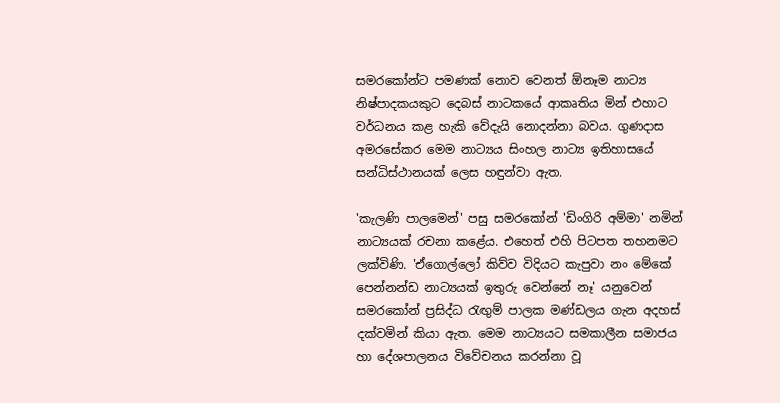සමරකෝන්ට පමණක් නොව වෙනත් ඕනෑම නාට්‍ය නිෂ්පාදකයකුට දෙබස් නාටකයේ ආකෘතිය මින් එහාට වර්ධනය කළ හැකි වේදැයි නොදන්නා බවය. ගුණදාස අමරසේකර මෙම නාට්‍යය සිංහල නාට්‍ය ඉතිහාසයේ සන්ධිස්ථානයක් ලෙස හඳුන්වා ඇත.

'කැලණි පාලමෙන්' පසු සමරකෝන් 'ඩිංගිරි අම්මා' නමින් නාට්‍යයක් රචනා කළේය. එහෙත් එහි පිටපත තහනමට ලක්විණි. 'ඒගොල්ලෝ කිව්ව විදියට කැපුවා නං මේකේ පෙන්නන්ඩ නාට්‍යයක් ඉතුරු වෙන්නේ නෑ' යනුවෙන් සමරකෝන් ප්‍රසිද්ධ රැඟුම් පාලක මණ්ඩලය ගැන අදහස් දක්වමින් කියා ඇත. මෙම නාට්‍යයට සමකාලීන සමාජය හා දේශපාලනය විවේචනය කරන්නා වූ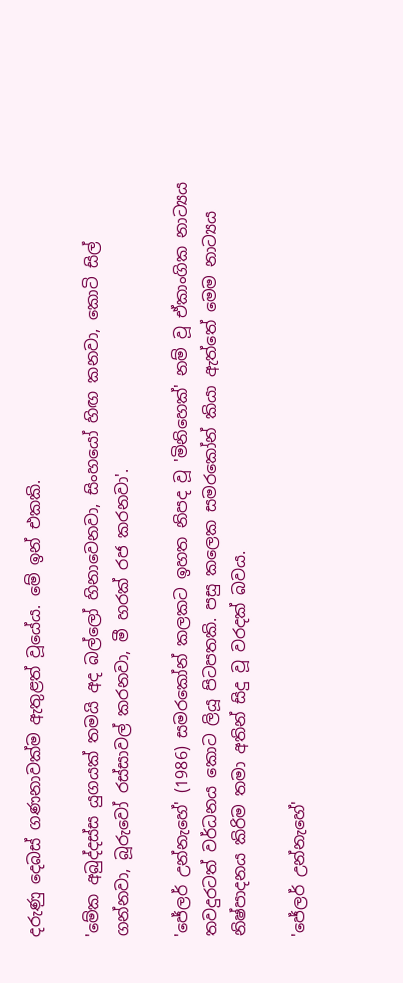දරුණු දෙබස් ගණනාවක්ම ඇතුළත් වූයේය. මේ ඉන් එකකි.

'මේක අබුද්දස්ස යුගයක් තමයි අද බල්ලෝ හිනාවෙනවා, සිංහයෝ හිඟ කනවා, කොටි සිල් ගන්නවා, බූරුවෝ රස්සාවල් කරනවා, මී හරක් රජ කරනවා'.

'ජේලර් උන්නැහේ' (1986) සමරකෝන් කලකට ඉහත නිපද වූ 'මිනිහෙක්' නම් වූ ඒකාංගික නාට්‍යය තවදුරටත් වර්ධනය කොට ලියූ පිටපතකි. පසු කලෙක සමරකෝන් කියා ඇත්තේ මෙම නාට්‍යය නිෂ්පාදනය කිරිම තමා අතින් සිදු වූ වරදක් බවය.

'ජේලර් උන්නැහේ'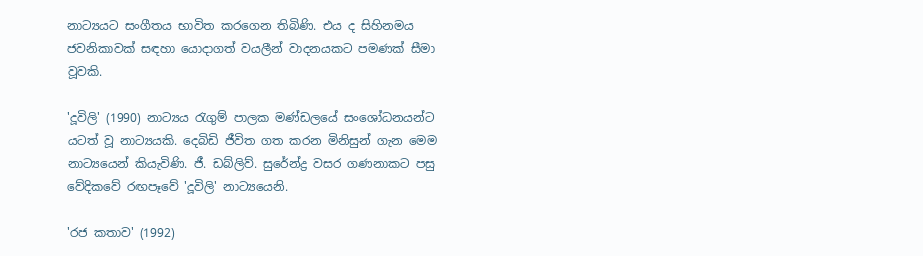නාට්‍යයට සංගීතය භාවිත කරගෙන තිබිණි. එය ද සිහිනමය ජවනිකාවක් සඳහා යොදාගත් වයලීන් වාදනයකට පමණක් සීමා වූවකි.

'දූවිලි' (1990) නාට්‍යය රැගුම් පාලක මණ්ඩලයේ සංශෝධනයන්ට යටත් වූ නාට්‍යයකි. දෙබිඩි ජීවිත ගත කරන මිනිසුන් ගැන මෙම නාට්‍යයෙන් කියැවිණි. ජී. ඩබ්ලිව්. සුරේන්ද්‍ර වසර ගණනාකට පසු වේදිකවේ රඟපෑවේ 'දූවිලි' නාට්‍යයෙනි.

'රජ කතාව' (1992)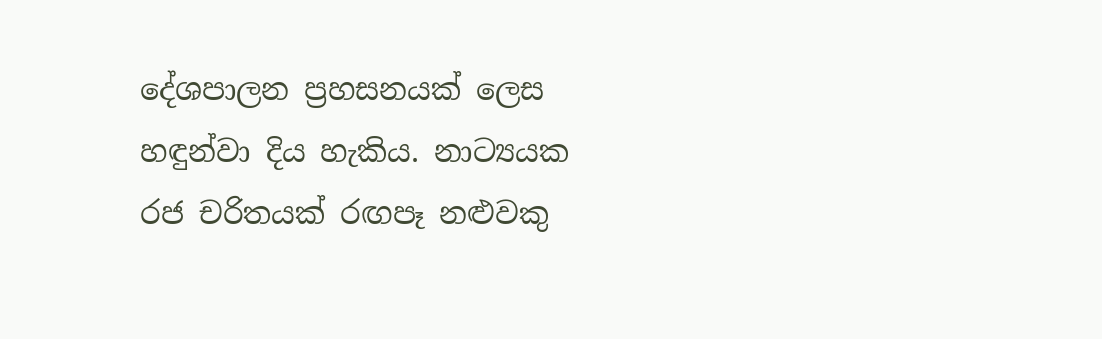දේශපාලන ප්‍රහසනයක් ලෙස හඳුන්වා දිය හැකිය. නාට්‍යයක රජ චරිතයක් රඟපෑ නළුවකු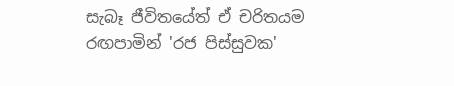සැබෑ ජීවිතයේත් ඒ චරිතයම රඟපාමින් 'රජ පිස්සුවක'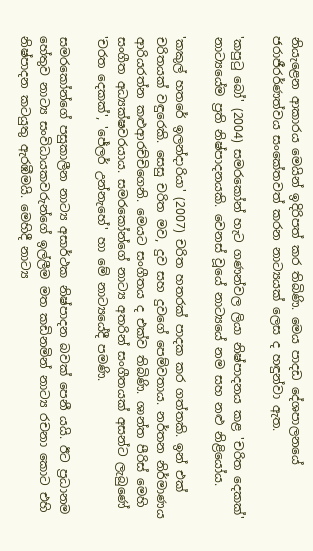නියැළෙන ආකාරය මෙයින් ඉදිරිපත් කර තිබිණි. මෙය පාදඩ දේශපාලනයේ ජරාජීරර්ණත්වය සංකේතවත් කරන නාට්‍යයක් ලෙස ද හඳුන්වා ඇත.

'කපුටු බෝ' (2004) සමරකෝන් හැට ගණන්වල ලියා නිෂ්පාදනය කළ 'චරිත දෙකක්' නාට්‍යයේම ප්‍රති නිෂ්පාදනයකි. වෙනස් වූයේ නාට්‍යයේ නම සහ නළු නිළියෝය.

'කකුල් හතරේ ඉලන්දාරියා' (2007) චරිත හතරක් පාදක කර ගත්තකි. ඉන් එක් චරිතයක් වඳුරෙකි. සෙසු චරිත මව, දුව සහ දුවගේ පෙම්වතාය. නර්තන නිර්මාණය ආරියරත්න කළුආරච්චිගෙනි. මෙයට සංගීතය ද එක්ව තිබිණි. ශාන්ත පීරිස් මෙහි සංගීත අධ්‍යක්ෂවරයාය. සමරකෝන්ගේ නාට්‍ය අතරින් සංගීතයක් අසන්ට ලැබුණේ 'චරත දෙකක්', 'ජේලර් උන්නැහේ' හා මේ නාට්‍යයේදී පමණි.

සමරකෝන්ගේ පසුකාලීන නාට්‍ය අසාර්ථක නිෂ්පාදන බවක් පෙනී යයි. ඊට ප්‍රධානම හේතුව නාට්‍ය සංවිධායකවරුන්ගේ ඉල්ලීම මත කඩිනමින් නාට්‍ය රචනා කොට එහි නිෂ්පාදන කටයුතු ඇරඹීමයි. මෙහිදී නාට්‍ය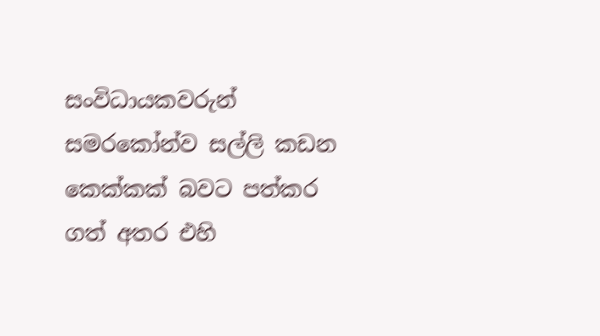සංවිධායකවරුන් සමරකෝන්ව සල්ලි කඩන කෙක්කක් බවට පත්කර ගත් අතර එහි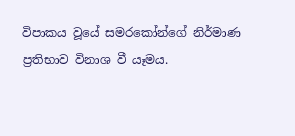විපාකය වූයේ සමරකෝන්ගේ නිර්මාණ ප්‍රතිභාව විනාශ වී යෑමය.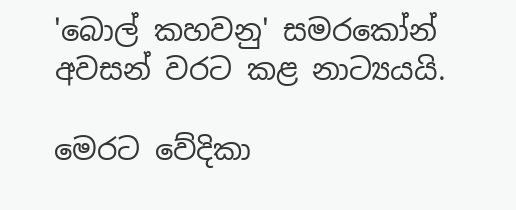'බොල් කහවනු' සමරකෝන් අවසන් වරට කළ නාට්‍යයයි.

මෙරට වේදිකා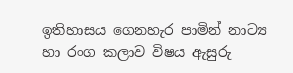ඉතිහාසය ගෙනහැර පාමින් නාට්‍ය හා රංග කලාව විෂය ඇසුරු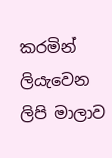කරමින් ලියැවෙන ලිපි මාලාව